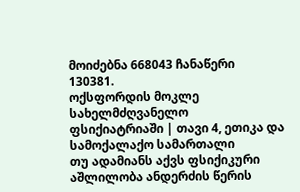მოიძებნა 668043 ჩანაწერი
130381.
ოქსფორდის მოკლე სახელმძღვანელო ფსიქიატრიაში | თავი 4, ეთიკა და სამოქალაქო სამართალი
თუ ადამიანს აქვს ფსიქიკური აშლილობა ანდერძის წერის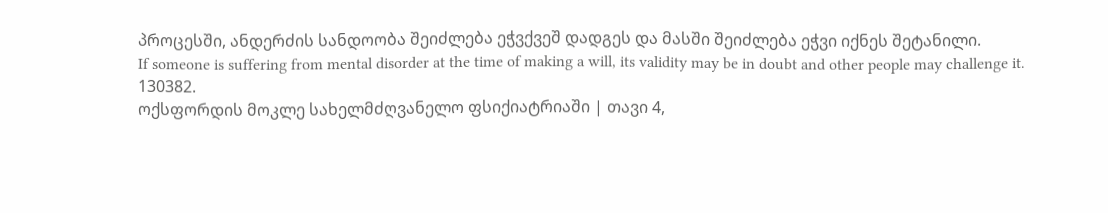პროცესში, ანდერძის სანდოობა შეიძლება ეჭვქვეშ დადგეს და მასში შეიძლება ეჭვი იქნეს შეტანილი.
If someone is suffering from mental disorder at the time of making a will, its validity may be in doubt and other people may challenge it.
130382.
ოქსფორდის მოკლე სახელმძღვანელო ფსიქიატრიაში | თავი 4,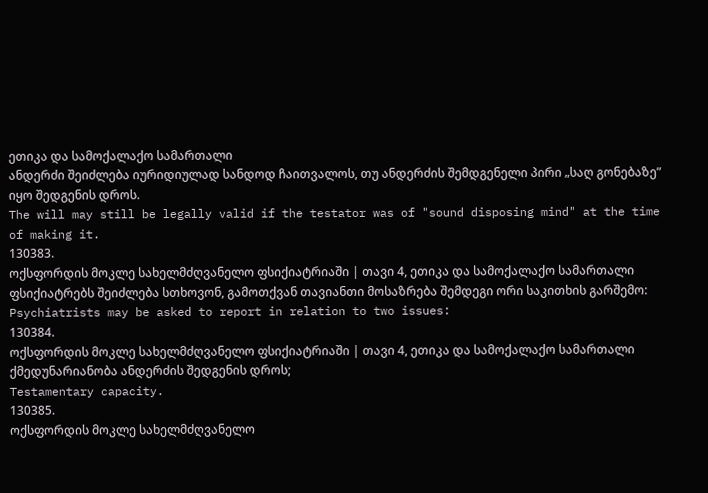ეთიკა და სამოქალაქო სამართალი
ანდერძი შეიძლება იურიდიულად სანდოდ ჩაითვალოს, თუ ანდერძის შემდგენელი პირი „საღ გონებაზე” იყო შედგენის დროს.
The will may still be legally valid if the testator was of "sound disposing mind" at the time of making it.
130383.
ოქსფორდის მოკლე სახელმძღვანელო ფსიქიატრიაში | თავი 4, ეთიკა და სამოქალაქო სამართალი
ფსიქიატრებს შეიძლება სთხოვონ, გამოთქვან თავიანთი მოსაზრება შემდეგი ორი საკითხის გარშემო:
Psychiatrists may be asked to report in relation to two issues:
130384.
ოქსფორდის მოკლე სახელმძღვანელო ფსიქიატრიაში | თავი 4, ეთიკა და სამოქალაქო სამართალი
ქმედუნარიანობა ანდერძის შედგენის დროს;
Testamentary capacity.
130385.
ოქსფორდის მოკლე სახელმძღვანელო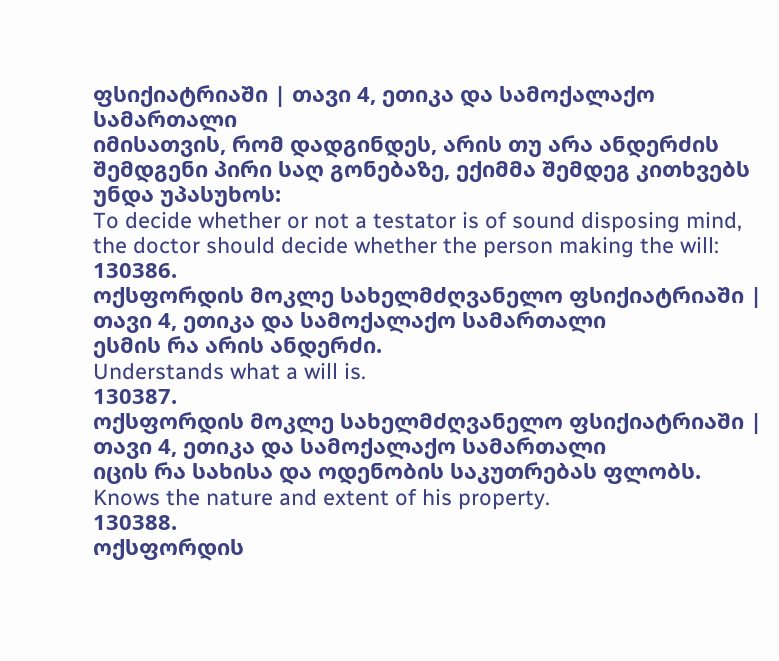ფსიქიატრიაში | თავი 4, ეთიკა და სამოქალაქო სამართალი
იმისათვის, რომ დადგინდეს, არის თუ არა ანდერძის შემდგენი პირი საღ გონებაზე, ექიმმა შემდეგ კითხვებს უნდა უპასუხოს:
To decide whether or not a testator is of sound disposing mind, the doctor should decide whether the person making the will:
130386.
ოქსფორდის მოკლე სახელმძღვანელო ფსიქიატრიაში | თავი 4, ეთიკა და სამოქალაქო სამართალი
ესმის რა არის ანდერძი.
Understands what a will is.
130387.
ოქსფორდის მოკლე სახელმძღვანელო ფსიქიატრიაში | თავი 4, ეთიკა და სამოქალაქო სამართალი
იცის რა სახისა და ოდენობის საკუთრებას ფლობს.
Knows the nature and extent of his property.
130388.
ოქსფორდის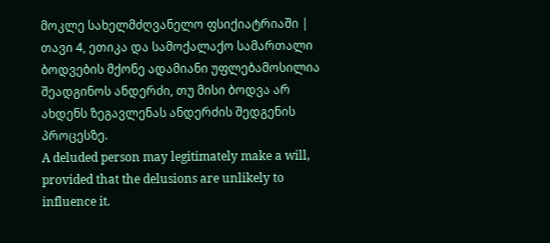მოკლე სახელმძღვანელო ფსიქიატრიაში | თავი 4, ეთიკა და სამოქალაქო სამართალი
ბოდვების მქონე ადამიანი უფლებამოსილია შეადგინოს ანდერძი, თუ მისი ბოდვა არ ახდენს ზეგავლენას ანდერძის შედგენის პროცესზე.
A deluded person may legitimately make a will, provided that the delusions are unlikely to influence it.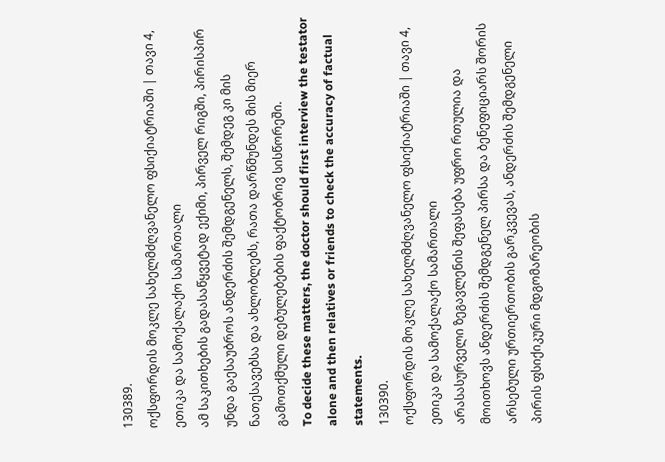130389.
ოქსფორდის მოკლე სახელმძღვანელო ფსიქიატრიაში | თავი 4, ეთიკა და სამოქალაქო სამართალი
ამ საკითხების გადასაწყვეტად ექიმი, პირველ რიგში, პირისპირ უნდა გაესაუბროს ანდერძის შემდგენელს, შემდეგ კი მის ნათესავებსა და ახლობლებს, რათა დარწმუნდეს მის მიერ გამოთქმული დებულებების ფაქტობრივ სისწორეში.
To decide these matters, the doctor should first interview the testator alone and then relatives or friends to check the accuracy of factual statements.
130390.
ოქსფორდის მოკლე სახელმძღვანელო ფსიქიატრიაში | თავი 4, ეთიკა და სამოქალაქო სამართალი
არასასურველი ზეგავლენის შეფასება უფრო რთულია და მოითხოვს ანდერძის შემდგენელ პირსა და ბენეფიციარს შორის არსებული ურთიერთობის გარკვევას, ანდერძის შემდგენელი პირის ფსიქიკური მდგომარეობის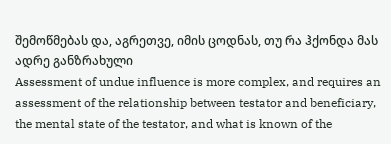შემოწმებას და, აგრეთვე, იმის ცოდნას, თუ რა ჰქონდა მას ადრე განზრახული
Assessment of undue influence is more complex, and requires an assessment of the relationship between testator and beneficiary, the mental state of the testator, and what is known of the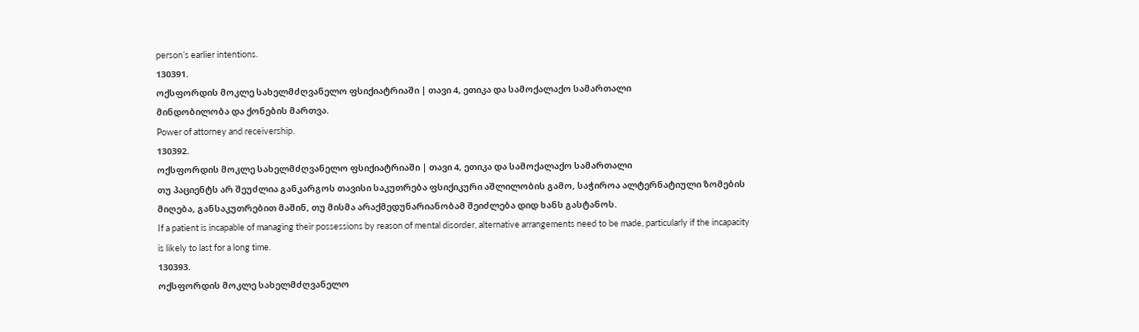person’s earlier intentions.
130391.
ოქსფორდის მოკლე სახელმძღვანელო ფსიქიატრიაში | თავი 4, ეთიკა და სამოქალაქო სამართალი
მინდობილობა და ქონების მართვა.
Power of attorney and receivership.
130392.
ოქსფორდის მოკლე სახელმძღვანელო ფსიქიატრიაში | თავი 4, ეთიკა და სამოქალაქო სამართალი
თუ პაციენტს არ შეუძლია განკარგოს თავისი საკუთრება ფსიქიკური აშლილობის გამო, საჭიროა ალტერნატიული ზომების მიღება, განსაკუთრებით მაშინ, თუ მისმა არაქმედუნარიანობამ შეიძლება დიდ ხანს გასტანოს.
If a patient is incapable of managing their possessions by reason of mental disorder, alternative arrangements need to be made, particularly if the incapacity is likely to last for a long time.
130393.
ოქსფორდის მოკლე სახელმძღვანელო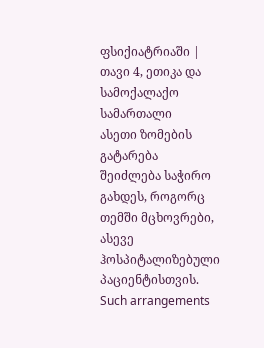ფსიქიატრიაში | თავი 4, ეთიკა და სამოქალაქო სამართალი
ასეთი ზომების გატარება შეიძლება საჭირო გახდეს, როგორც თემში მცხოვრები, ასევე ჰოსპიტალიზებული პაციენტისთვის.
Such arrangements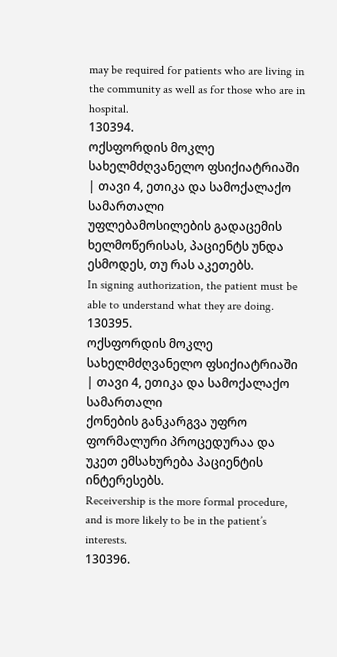may be required for patients who are living in the community as well as for those who are in hospital.
130394.
ოქსფორდის მოკლე სახელმძღვანელო ფსიქიატრიაში | თავი 4, ეთიკა და სამოქალაქო სამართალი
უფლებამოსილების გადაცემის ხელმოწერისას, პაციენტს უნდა ესმოდეს, თუ რას აკეთებს.
In signing authorization, the patient must be able to understand what they are doing.
130395.
ოქსფორდის მოკლე სახელმძღვანელო ფსიქიატრიაში | თავი 4, ეთიკა და სამოქალაქო სამართალი
ქონების განკარგვა უფრო ფორმალური პროცედურაა და უკეთ ემსახურება პაციენტის ინტერესებს.
Receivership is the more formal procedure, and is more likely to be in the patient’s interests.
130396.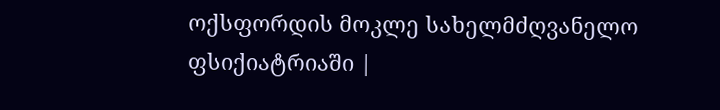ოქსფორდის მოკლე სახელმძღვანელო ფსიქიატრიაში |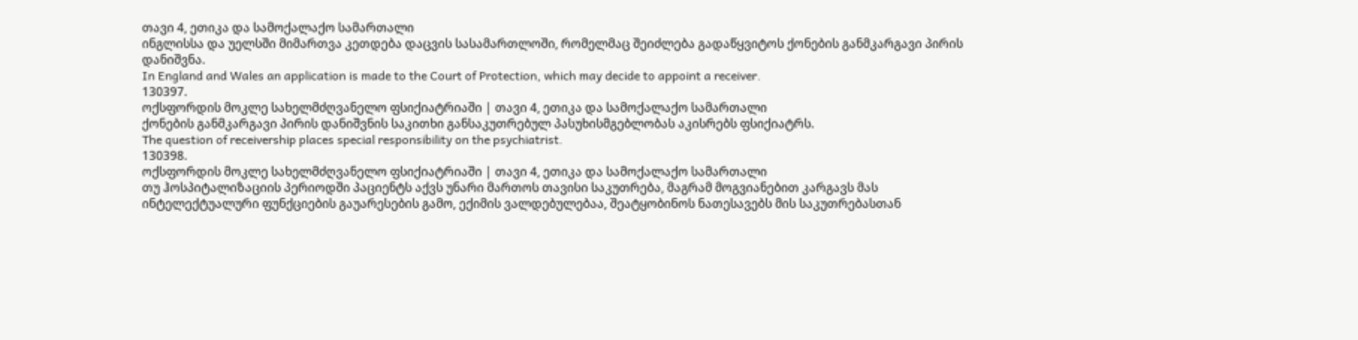თავი 4, ეთიკა და სამოქალაქო სამართალი
ინგლისსა და უელსში მიმართვა კეთდება დაცვის სასამართლოში, რომელმაც შეიძლება გადაწყვიტოს ქონების განმკარგავი პირის დანიშვნა.
In England and Wales an application is made to the Court of Protection, which may decide to appoint a receiver.
130397.
ოქსფორდის მოკლე სახელმძღვანელო ფსიქიატრიაში | თავი 4, ეთიკა და სამოქალაქო სამართალი
ქონების განმკარგავი პირის დანიშვნის საკითხი განსაკუთრებულ პასუხისმგებლობას აკისრებს ფსიქიატრს.
The question of receivership places special responsibility on the psychiatrist.
130398.
ოქსფორდის მოკლე სახელმძღვანელო ფსიქიატრიაში | თავი 4, ეთიკა და სამოქალაქო სამართალი
თუ ჰოსპიტალიზაციის პერიოდში პაციენტს აქვს უნარი მართოს თავისი საკუთრება, მაგრამ მოგვიანებით კარგავს მას ინტელექტუალური ფუნქციების გაუარესების გამო, ექიმის ვალდებულებაა, შეატყობინოს ნათესავებს მის საკუთრებასთან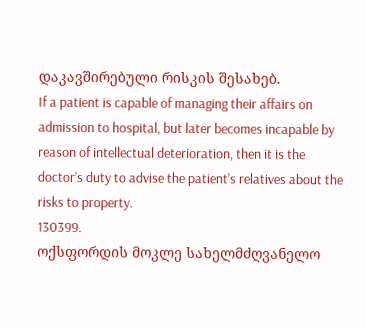დაკავშირებული რისკის შესახებ.
If a patient is capable of managing their affairs on admission to hospital, but later becomes incapable by reason of intellectual deterioration, then it is the doctor’s duty to advise the patient’s relatives about the risks to property.
130399.
ოქსფორდის მოკლე სახელმძღვანელო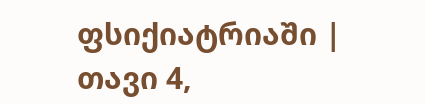ფსიქიატრიაში | თავი 4,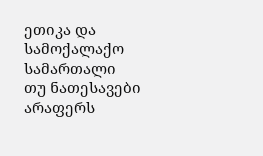ეთიკა და სამოქალაქო სამართალი
თუ ნათესავები არაფერს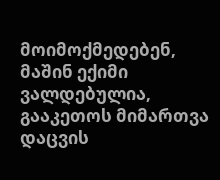მოიმოქმედებენ, მაშინ ექიმი ვალდებულია, გააკეთოს მიმართვა დაცვის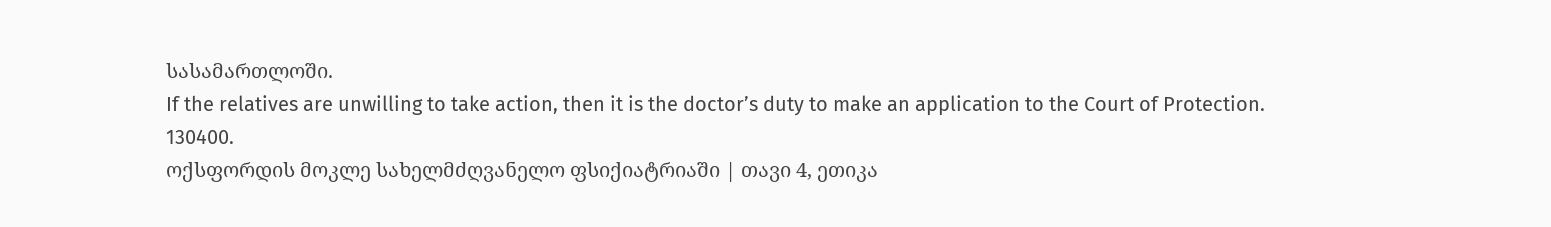სასამართლოში.
If the relatives are unwilling to take action, then it is the doctor’s duty to make an application to the Court of Protection.
130400.
ოქსფორდის მოკლე სახელმძღვანელო ფსიქიატრიაში | თავი 4, ეთიკა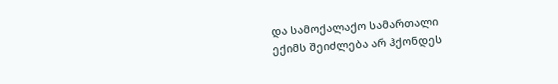და სამოქალაქო სამართალი
ექიმს შეიძლება არ ჰქონდეს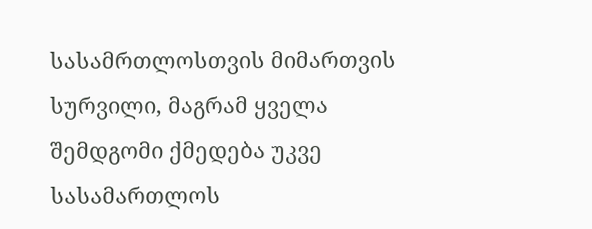სასამრთლოსთვის მიმართვის სურვილი, მაგრამ ყველა შემდგომი ქმედება უკვე სასამართლოს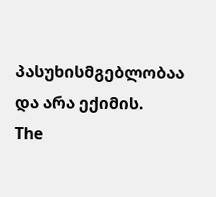პასუხისმგებლობაა და არა ექიმის.
The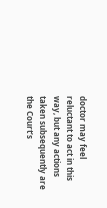doctor may feel reluctant to act in this way, but any actions taken subsequently are the Court’s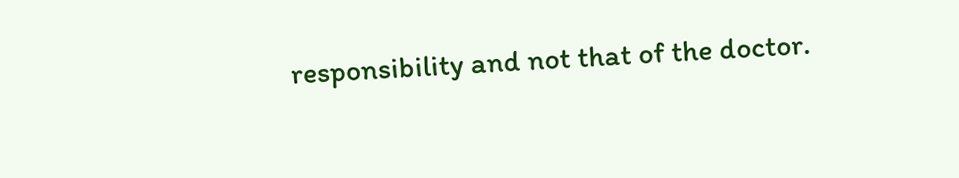responsibility and not that of the doctor.